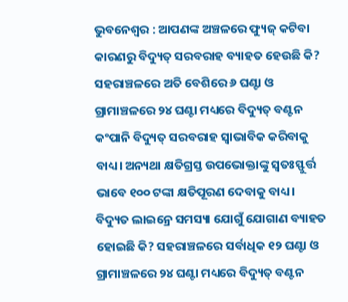ଭୁବନେଶ୍ବର : ଆପଣଙ୍କ ଅଞ୍ଚଳରେ ଫ୍ୟୁଜ୍ କଟିବା କାରଣରୁ ବିଦ୍ୟୁତ୍ ସରବରାହ ବ୍ୟାହତ ହେଉଛି କି? ସହରାଞ୍ଚଳରେ ଅତି ବେଶିରେ ୬ ଘଣ୍ଟା ଓ ଗ୍ରାମାଞ୍ଚଳରେ ୨୪ ଘଣ୍ଟା ମଧ୍ୟରେ ବିଦ୍ୟୁତ୍ ବଣ୍ଟନ କଂପାନି ବିଦ୍ୟୁତ୍ ସରବରାହ ସ୍ବାଭାବିକ କରିବାକୁ ବାଧ୍ୟ। ଅନ୍ୟଥା କ୍ଷତିଗ୍ରସ୍ତ ଉପଭୋକ୍ତାଙ୍କୁ ସ୍ବତଃସ୍ଫୁର୍ତ୍ତ ଭାବେ ୧୦୦ ଟଙ୍କା କ୍ଷତିପୂରଣ ଦେବାକୁ ବାଧ୍ୟ।
ବିଦ୍ୟୁତ ଲାଇନ୍ରେ ସମସ୍ୟା ଯୋଗୁଁ ଯୋଗାଣ ବ୍ୟାହତ ହୋଇଛି କି? ସହରାଞ୍ଚଳରେ ସର୍ବାଧିକ ୧୨ ଘଣ୍ଟା ଓ ଗ୍ରାମାଞ୍ଚଳରେ ୨୪ ଘଣ୍ଟା ମଧ୍ୟରେ ବିଦ୍ୟୁତ୍ ବଣ୍ଟନ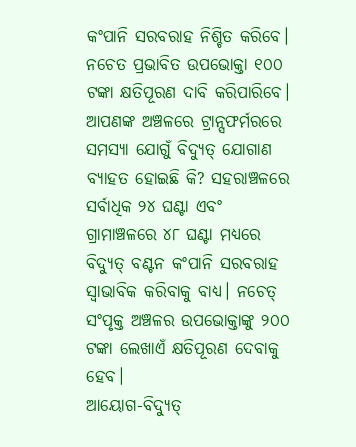କଂପାନି ସରବରାହ ନିଶ୍ଚିତ କରିବେ। ନଚେତ ପ୍ରଭାବିତ ଉପଭୋକ୍ତା ୧୦୦ ଟଙ୍କା କ୍ଷତିପୂରଣ ଦାବି କରିପାରିବେ।
ଆପଣଙ୍କ ଅଞ୍ଚଳରେ ଟ୍ରାନ୍ସଫର୍ମରରେ ସମସ୍ୟା ଯୋଗୁଁ ବିଦ୍ୟୁତ୍ ଯୋଗାଣ ବ୍ୟାହତ ହୋଇଛି କି? ସହରାଞ୍ଚଳରେ ସର୍ବାଧିକ ୨୪ ଘଣ୍ଟା ଏବଂ ଗ୍ରାମାଞ୍ଚଳରେ ୪୮ ଘଣ୍ଟା ମଧ୍ୟରେ ବିଦ୍ୟୁତ୍ ବଣ୍ଟନ କଂପାନି ସରବରାହ ସ୍ବାଭାବିକ କରିବାକୁ ବାଧ୍ୟ। ନଚେତ୍ ସଂପୃକ୍ତ ଅଞ୍ଚଳର ଉପଭୋକ୍ତାଙ୍କୁ ୨୦୦ ଟଙ୍କା ଲେଖାଏଁ କ୍ଷତିପୂରଣ ଦେବାକୁ ହେବ।
ଆୟୋଗ-ବିଦ୍ୟୁତ୍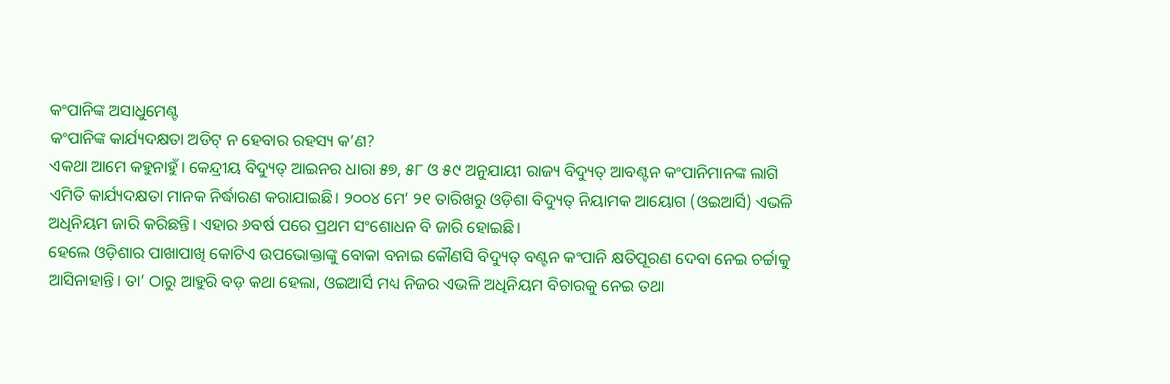କଂପାନିଙ୍କ ଅସାଧୁମେଣ୍ଟ
କଂପାନିଙ୍କ କାର୍ଯ୍ୟଦକ୍ଷତା ଅଡିଟ୍ ନ ହେବାର ରହସ୍ୟ କ’ଣ?
ଏକଥା ଆମେ କହୁନାହୁଁ। କେନ୍ଦ୍ରୀୟ ବିଦ୍ୟୁତ୍ ଆଇନର ଧାରା ୫୭, ୫୮ ଓ ୫୯ ଅନୁଯାୟୀ ରାଜ୍ୟ ବିଦ୍ୟୁତ୍ ଆବଣ୍ଟନ କଂପାନିମାନଙ୍କ ଲାଗି ଏମିତି କାର୍ଯ୍ୟଦକ୍ଷତା ମାନକ ନିର୍ଦ୍ଧାରଣ କରାଯାଇଛି। ୨୦୦୪ ମେ’ ୨୧ ତାରିଖରୁ ଓଡ଼ିଶା ବିଦ୍ୟୁତ୍ ନିୟାମକ ଆୟୋଗ (ଓଇଆର୍ସି) ଏଭଳି ଅଧିନିୟମ ଜାରି କରିଛନ୍ତି। ଏହାର ୬ବର୍ଷ ପରେ ପ୍ରଥମ ସଂଶୋଧନ ବି ଜାରି ହୋଇଛି।
ହେଲେ ଓଡ଼ିଶାର ପାଖାପାଖି କୋଟିଏ ଉପଭୋକ୍ତାଙ୍କୁ ବୋକା ବନାଇ କୌଣସି ବିଦ୍ୟୁତ୍ ବଣ୍ଟନ କଂପାନି କ୍ଷତିପୂରଣ ଦେବା ନେଇ ଚର୍ଚ୍ଚାକୁ ଆସିନାହାନ୍ତି। ତା’ ଠାରୁ ଆହୁରି ବଡ଼ କଥା ହେଲା, ଓଇଆର୍ସି ମଧ୍ୟ ନିଜର ଏଭଳି ଅଧିନିୟମ ବିଚାରକୁ ନେଇ ତଥା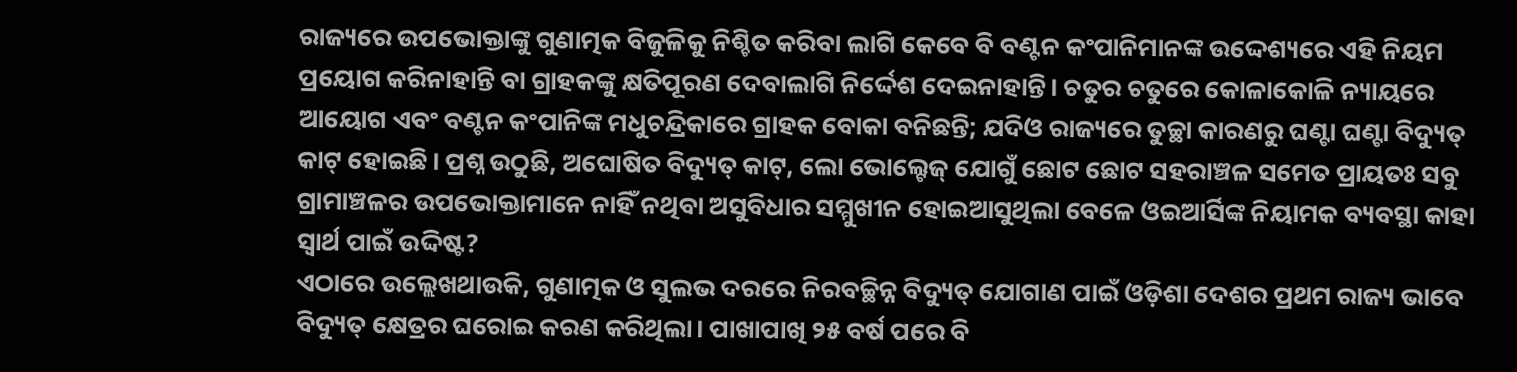ରାଜ୍ୟରେ ଉପଭୋକ୍ତାଙ୍କୁ ଗୁଣାତ୍ମକ ବିଜୁଳିକୁ ନିଶ୍ଚିତ କରିବା ଲାଗି କେବେ ବି ବଣ୍ଟନ କଂପାନିମାନଙ୍କ ଉଦ୍ଦେଶ୍ୟରେ ଏହି ନିୟମ ପ୍ରୟୋଗ କରିନାହାନ୍ତି ବା ଗ୍ରାହକଙ୍କୁ କ୍ଷତିପୂରଣ ଦେବାଲାଗି ନିର୍ଦ୍ଦେଶ ଦେଇନାହାନ୍ତି। ଚତୁର ଚତୁରେ କୋଳାକୋଳି ନ୍ୟାୟରେ ଆୟୋଗ ଏବଂ ବଣ୍ଟନ କଂପାନିଙ୍କ ମଧୁଚନ୍ଦ୍ରିକାରେ ଗ୍ରାହକ ବୋକା ବନିଛନ୍ତି; ଯଦିଓ ରାଜ୍ୟରେ ତୁଚ୍ଛା କାରଣରୁ ଘଣ୍ଟା ଘଣ୍ଟା ବିଦ୍ୟୁତ୍ କାଟ୍ ହୋଇଛି। ପ୍ରଶ୍ନ ଉଠୁଛି, ଅଘୋଷିତ ବିଦ୍ୟୁତ୍ କାଟ୍, ଲୋ ଭୋଲ୍ଟେଜ୍ ଯୋଗୁଁ ଛୋଟ ଛୋଟ ସହରାଞ୍ଚଳ ସମେତ ପ୍ରାୟତଃ ସବୁ ଗ୍ରାମାଞ୍ଚଳର ଉପଭୋକ୍ତାମାନେ ନାହିଁ ନଥିବା ଅସୁବିଧାର ସମ୍ମୁଖୀନ ହୋଇଆସୁଥିଲା ବେଳେ ଓଇଆର୍ସିଙ୍କ ନିୟାମକ ବ୍ୟବସ୍ଥା କାହା ସ୍ବାର୍ଥ ପାଇଁ ଉଦ୍ଦିଷ୍ଟ?
ଏଠାରେ ଉଲ୍ଲେଖଥାଉକି, ଗୁଣାତ୍ମକ ଓ ସୁଲଭ ଦରରେ ନିରବଚ୍ଛିନ୍ନ ବିଦ୍ୟୁତ୍ ଯୋଗାଣ ପାଇଁ ଓଡ଼ିଶା ଦେଶର ପ୍ରଥମ ରାଜ୍ୟ ଭାବେ ବିଦ୍ୟୁତ୍ କ୍ଷେତ୍ରର ଘରୋଇ କରଣ କରିଥିଲା। ପାଖାପାଖି ୨୫ ବର୍ଷ ପରେ ବି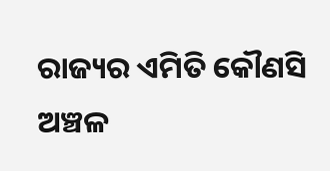ରାଜ୍ୟର ଏମିତି କୌଣସି ଅଞ୍ଚଳ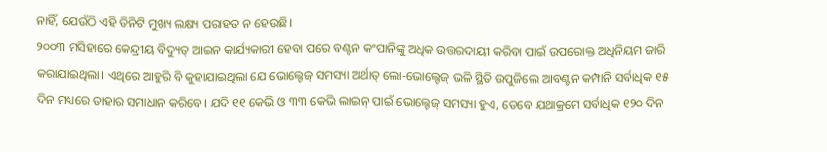ନାହିଁ, ଯେଉଁଠି ଏହି ତିନିଟି ମୁଖ୍ୟ ଲକ୍ଷ୍ୟ ପରାହତ ନ ହେଉଛି।
୨୦୦୩ ମସିହାରେ କେନ୍ଦ୍ରୀୟ ବିଦ୍ୟୁତ୍ ଆଇନ କାର୍ଯ୍ୟକାରୀ ହେବା ପରେ ବଣ୍ଟନ କଂପାନିଙ୍କୁ ଅଧିକ ଉତ୍ତରଦାୟୀ କରିବା ପାଇଁ ଉପରୋକ୍ତ ଅଧିନିୟମ ଜାରି କରାଯାଇଥିଲା। ଏଥିରେ ଆହୁରି ବି କୁହାଯାଇଥିଲା ଯେ ଭୋଲ୍ଟେଜ୍ ସମସ୍ୟା ଅର୍ଥାତ୍ ଲୋ-ଭୋଲ୍ଟେଜ୍ ଭଳି ସ୍ଥିତି ଉପୁଜିଲେ ଆବଣ୍ଟନ କମ୍ପାନି ସର୍ବାଧିକ ୧୫ ଦିନ ମଧ୍ୟରେ ତାହାର ସମାଧାନ କରିବେ। ଯଦି ୧୧ କେଭି ଓ ୩୩ କେଭି ଲାଇନ୍ ପାଇଁ ଭୋଲ୍ଟେଜ୍ ସମସ୍ୟା ହୁଏ, ତେବେ ଯଥାକ୍ରମେ ସର୍ବାଧିକ ୧୨୦ ଦିନ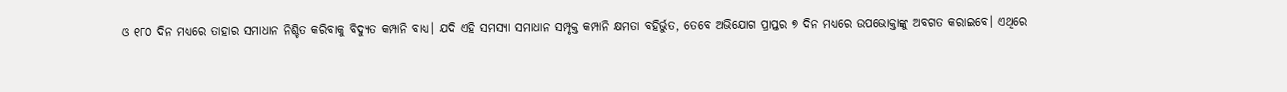ଓ ୧୮୦ ଦିନ ମଧ୍ୟରେ ତାହାର ସମାଧାନ ନିଶ୍ଚିତ କରିବାକୁ ବିଦ୍ୟୁତ କମ୍ପାନି ବାଧ୍ୟ। ଯଦି ଏହି ସମସ୍ୟା ସମାଧାନ ସମ୍ପୃକ୍ତ କମ୍ପାନି କ୍ଷମତା ବହିର୍ଭୁତ, ତେବେ ଅଭିଯୋଗ ପ୍ରାପ୍ତର ୭ ଦିନ ମଧ୍ୟରେ ଉପଭୋକ୍ତାଙ୍କୁ ଅବଗତ କରାଇବେ। ଏଥିରେ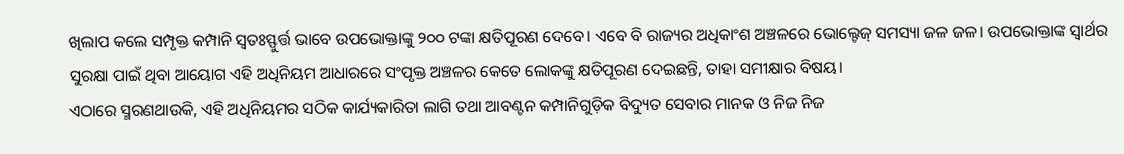ଖିଲାପ କଲେ ସମ୍ପୃକ୍ତ କମ୍ପାନି ସ୍ବତଃସ୍ଫୁର୍ତ୍ତ ଭାବେ ଉପଭୋକ୍ତାଙ୍କୁ ୨୦୦ ଟଙ୍କା କ୍ଷତିପୂରଣ ଦେବେ। ଏବେ ବି ରାଜ୍ୟର ଅଧିକାଂଶ ଅଞ୍ଚଳରେ ଭୋଲ୍ଟେଜ୍ ସମସ୍ୟା ଜଳ ଜଳ। ଉପଭୋକ୍ତାଙ୍କ ସ୍ବାର୍ଥର ସୁରକ୍ଷା ପାଇଁ ଥିବା ଆୟୋଗ ଏହି ଅଧିନିୟମ ଆଧାରରେ ସଂପୃକ୍ତ ଅଞ୍ଚଳର କେତେ ଲୋକଙ୍କୁ କ୍ଷତିପୂରଣ ଦେଇଛନ୍ତି, ତାହା ସମୀକ୍ଷାର ବିଷୟ।
ଏଠାରେ ସ୍ମରଣଥାଉକି, ଏହି ଅଧିନିୟମର ସଠିକ କାର୍ଯ୍ୟକାରିତା ଲାଗି ତଥା ଆବଣ୍ଟନ କମ୍ପାନିଗୁଡ଼ିକ ବିଦ୍ୟୁତ ସେବାର ମାନକ ଓ ନିଜ ନିଜ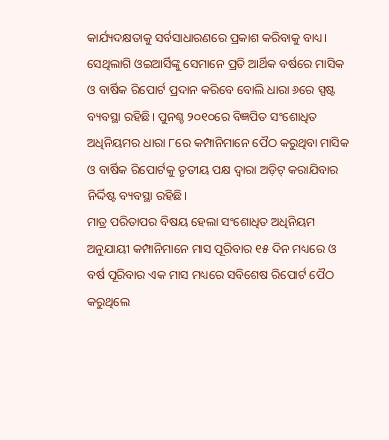କାର୍ଯ୍ୟଦକ୍ଷତାକୁ ସର୍ବସାଧାରଣରେ ପ୍ରକାଶ କରିବାକୁ ବାଧ୍ୟ। ସେଥିଲାଗି ଓଇଆର୍ସିଙ୍କୁ ସେମାନେ ପ୍ରତି ଆର୍ଥିକ ବର୍ଷରେ ମାସିକ ଓ ବାର୍ଷିକ ରିପୋର୍ଟ ପ୍ରଦାନ କରିବେ ବୋଲି ଧାରା ୬ରେ ସ୍ପଷ୍ଟ ବ୍ୟବସ୍ଥା ରହିଛି। ପୁନଶ୍ଚ ୨୦୧୦ରେ ବିଜ୍ଞପିତ ସଂଶୋଧିତ ଅଧିନିୟମର ଧାରା ୮ରେ କମ୍ପାନିମାନେ ପୈଠ କରୁଥିବା ମାସିକ ଓ ବାର୍ଷିକ ରିପୋର୍ଟକୁ ତୃତୀୟ ପକ୍ଷ ଦ୍ବାରା ଅଡ଼ିଟ୍ କରାଯିବାର ନିର୍ଦ୍ଦିଷ୍ଟ ବ୍ୟବସ୍ଥା ରହିଛି।
ମାତ୍ର ପରିତାପର ବିଷୟ ହେଲା ସଂଶୋଧିତ ଅଧିନିୟମ ଅନୁଯାୟୀ କମ୍ପାନିମାନେ ମାସ ପୂରିବାର ୧୫ ଦିନ ମଧ୍ୟରେ ଓ ବର୍ଷ ପୂରିବାର ଏକ ମାସ ମଧ୍ୟରେ ସବିଶେଷ ରିପୋର୍ଟ ପୈଠ କରୁଥିଲେ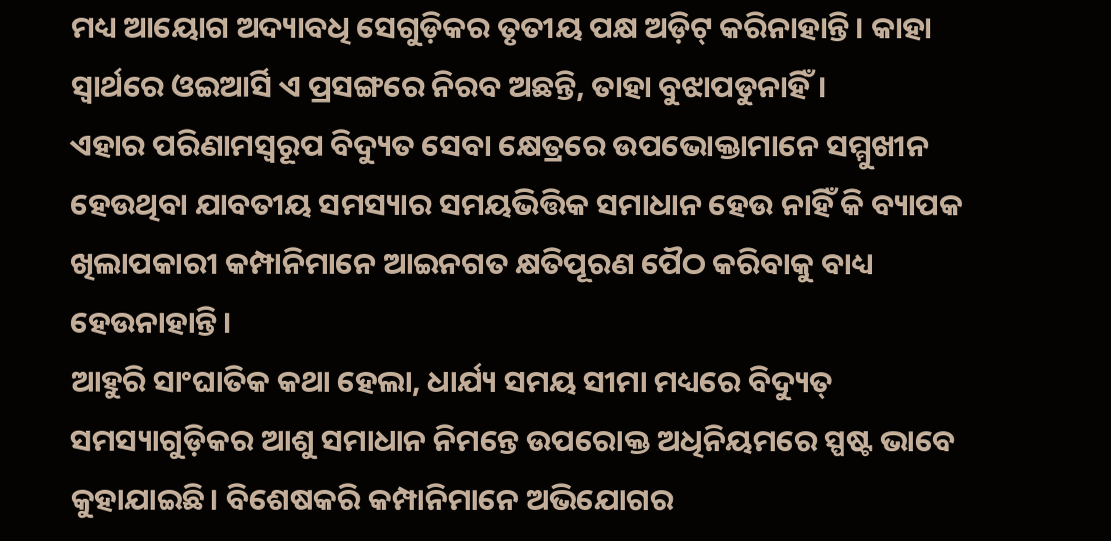ମଧ୍ୟ ଆୟୋଗ ଅଦ୍ୟାବଧି ସେଗୁଡ଼ିକର ତୃତୀୟ ପକ୍ଷ ଅଡ଼ିଟ୍ କରିନାହାନ୍ତି। କାହା ସ୍ବାର୍ଥରେ ଓଇଆର୍ସି ଏ ପ୍ରସଙ୍ଗରେ ନିରବ ଅଛନ୍ତି, ତାହା ବୁଝାପଡୁନାହିଁ।
ଏହାର ପରିଣାମସ୍ବରୂପ ବିଦ୍ୟୁତ ସେବା କ୍ଷେତ୍ରରେ ଉପଭୋକ୍ତାମାନେ ସମ୍ମୁଖୀନ ହେଉଥିବା ଯାବତୀୟ ସମସ୍ୟାର ସମୟଭିତ୍ତିକ ସମାଧାନ ହେଉ ନାହିଁ କି ବ୍ୟାପକ ଖିଲାପକାରୀ କମ୍ପାନିମାନେ ଆଇନଗତ କ୍ଷତିପୂରଣ ପୈଠ କରିବାକୁ ବାଧ୍ୟ ହେଉନାହାନ୍ତି।
ଆହୁରି ସାଂଘାତିକ କଥା ହେଲା, ଧାର୍ଯ୍ୟ ସମୟ ସୀମା ମଧ୍ୟରେ ବିଦ୍ୟୁତ୍ ସମସ୍ୟାଗୁଡ଼ିକର ଆଶୁ ସମାଧାନ ନିମନ୍ତେ ଉପରୋକ୍ତ ଅଧିନିୟମରେ ସ୍ପଷ୍ଟ ଭାବେ କୁହାଯାଇଛି। ବିଶେଷକରି କମ୍ପାନିମାନେ ଅଭିଯୋଗର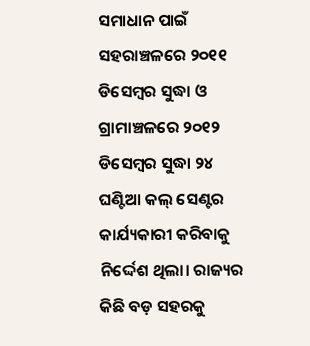ସମାଧାନ ପାଇଁ ସହରାଞ୍ଚଳରେ ୨୦୧୧ ଡିସେମ୍ବର ସୁଦ୍ଧା ଓ ଗ୍ରାମାଞ୍ଚଳରେ ୨୦୧୨ ଡିସେମ୍ବର ସୁଦ୍ଧା ୨୪ ଘଣ୍ଟିଆ କଲ୍ ସେଣ୍ଟର କାର୍ଯ୍ୟକାରୀ କରିବାକୁ ନିର୍ଦ୍ଦେଶ ଥିଲା। ରାଜ୍ୟର କିଛି ବଡ଼ ସହରକୁ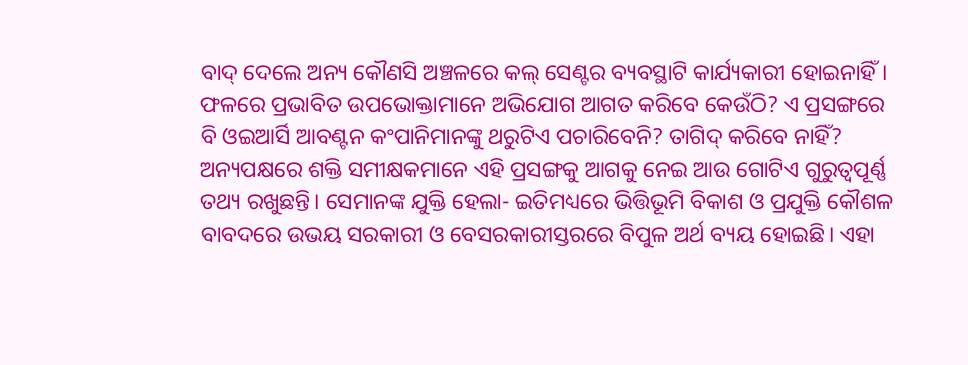ବାଦ୍ ଦେଲେ ଅନ୍ୟ କୌଣସି ଅଞ୍ଚଳରେ କଲ୍ ସେଣ୍ଟର ବ୍ୟବସ୍ଥାଟି କାର୍ଯ୍ୟକାରୀ ହୋଇନାହିଁ। ଫଳରେ ପ୍ରଭାବିତ ଉପଭୋକ୍ତାମାନେ ଅଭିଯୋଗ ଆଗତ କରିବେ କେଉଁଠି? ଏ ପ୍ରସଙ୍ଗରେ ବି ଓଇଆର୍ସି ଆବଣ୍ଟନ କଂପାନିମାନଙ୍କୁ ଥରୁଟିଏ ପଚାରିବେନି? ତାଗିଦ୍ କରିବେ ନାହିଁ?
ଅନ୍ୟପକ୍ଷରେ ଶକ୍ତି ସମୀକ୍ଷକମାନେ ଏହି ପ୍ରସଙ୍ଗକୁ ଆଗକୁ ନେଇ ଆଉ ଗୋଟିଏ ଗୁରୁତ୍ବପୂର୍ଣ୍ଣ ତଥ୍ୟ ରଖୁଛନ୍ତି। ସେମାନଙ୍କ ଯୁକ୍ତି ହେଲା- ଇତିମଧ୍ୟରେ ଭିତ୍ତିଭୂମି ବିକାଶ ଓ ପ୍ରଯୁକ୍ତି କୌଶଳ ବାବଦରେ ଉଭୟ ସରକାରୀ ଓ ବେସରକାରୀସ୍ତରରେ ବିପୁଳ ଅର୍ଥ ବ୍ୟୟ ହୋଇଛି। ଏହା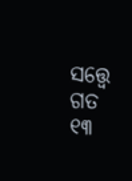ସତ୍ତ୍ବେ ଗତ ୧୩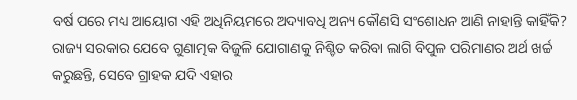ବର୍ଷ ପରେ ମଧ୍ୟ ଆୟୋଗ ଏହି ଅଧିନିୟମରେ ଅଦ୍ୟାବଧି ଅନ୍ୟ କୌଣସି ସଂଶୋଧନ ଆଣି ନାହାନ୍ତି କାହିଁକି? ରାଜ୍ୟ ସରକାର ଯେବେ ଗୁଣାତ୍ମକ ବିଜୁଳି ଯୋଗାଣକୁ ନିଶ୍ଚିତ କରିବା ଲାଗି ବିପୁଳ ପରିମାଣର ଅର୍ଥ ଖର୍ଚ୍ଚ କରୁଛନ୍ତି, ସେବେ ଗ୍ରାହକ ଯଦି ଏହାର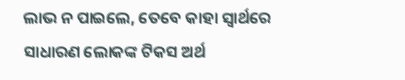ଲାଭ ନ ପାଇଲେ, ତେବେ କାହା ସ୍ବାର୍ଥରେ ସାଧାରଣ ଲୋକଙ୍କ ଟିକସ ଅର୍ଥ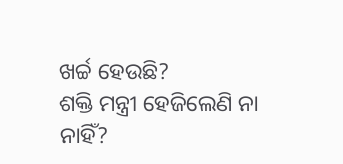ଖର୍ଚ୍ଚ ହେଉଛି?
ଶକ୍ତି ମନ୍ତ୍ରୀ ହେଜିଲେଣି ନା ନାହିଁ?